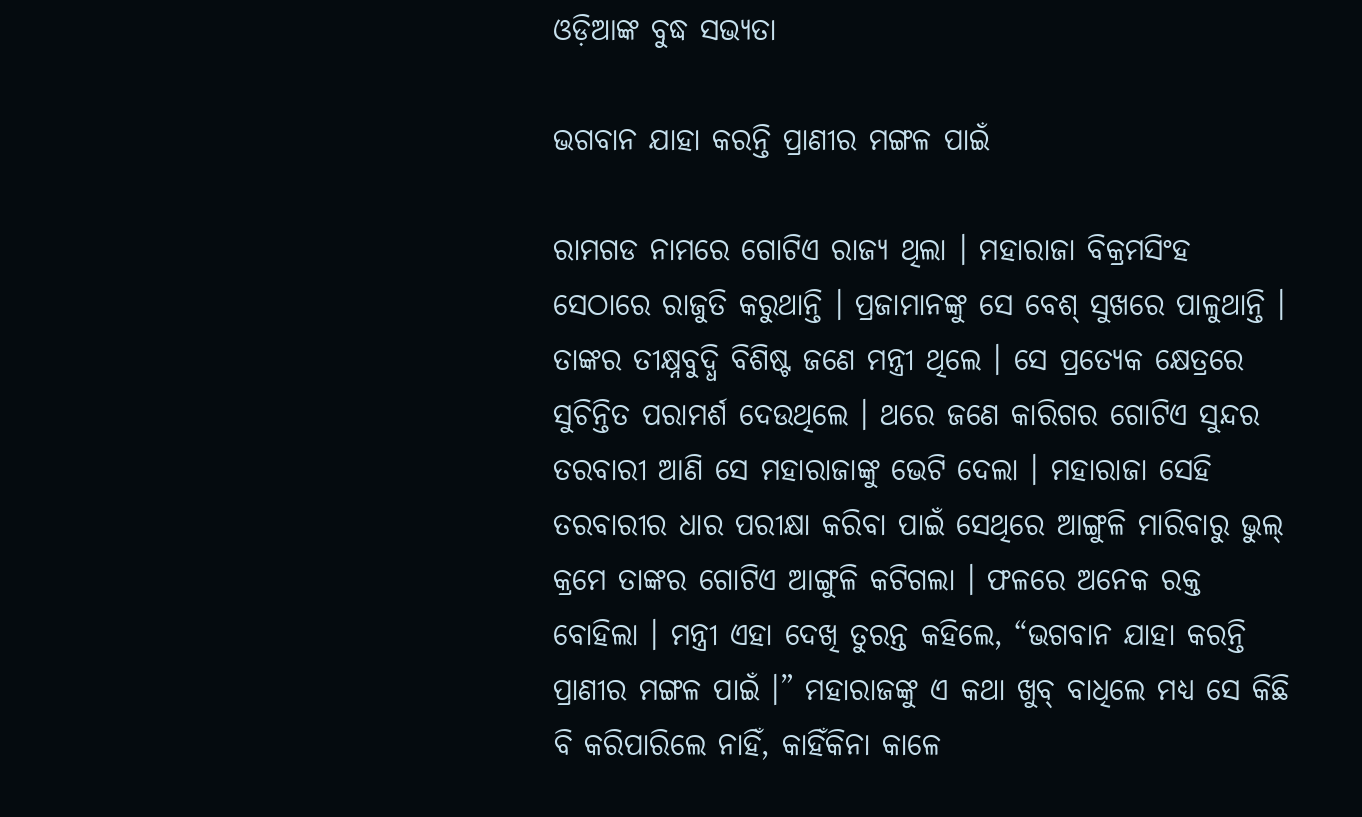ଓଡ଼ିଆଙ୍କ ବୁଦ୍ଧ ସଭ୍ୟତା

ଭଗବାନ ଯାହା କରନ୍ତି ପ୍ରାଣୀର ମଙ୍ଗଳ ପାଇଁ

ରାମଗଡ ନାମରେ ଗୋଟିଏ ରାଜ୍ୟ ଥିଲା । ମହାରାଜା ବିକ୍ରମସିଂହ ସେଠାରେ ରାଜୁତି କରୁଥାନ୍ତି । ପ୍ରଜାମାନଙ୍କୁ ସେ ବେଶ୍ ସୁଖରେ ପାଳୁଥାନ୍ତି । ତାଙ୍କର ତୀକ୍ଷ୍ନବୁଦ୍ଧି ବିଶିଷ୍ଟ ଜଣେ ମନ୍ତ୍ରୀ ଥିଲେ । ସେ ପ୍ରତ୍ୟେକ କ୍ଷେତ୍ରରେ ସୁଚିନ୍ତିତ ପରାମର୍ଶ ଦେଉଥିଲେ । ଥରେ ଜଣେ କାରିଗର ଗୋଟିଏ ସୁନ୍ଦର ତରବାରୀ ଆଣି ସେ ମହାରାଜାଙ୍କୁ ଭେଟି ଦେଲା । ମହାରାଜା ସେହି ତରବାରୀର ଧାର ପରୀକ୍ଷା କରିବା ପାଇଁ ସେଥିରେ ଆଙ୍ଗୁଳି ମାରିବାରୁ ଭୁଲ୍ କ୍ରମେ ତାଙ୍କର ଗୋଟିଏ ଆଙ୍ଗୁଳି କଟିଗଲା । ଫଳରେ ଅନେକ ରକ୍ତ ବୋହିଲା । ମନ୍ତ୍ରୀ ଏହା ଦେଖି ତୁରନ୍ତ କହିଲେ, “ଭଗବାନ ଯାହା କରନ୍ତି ପ୍ରାଣୀର ମଙ୍ଗଳ ପାଇଁ ।” ମହାରାଜଙ୍କୁ ଏ କଥା ଖୁବ୍ ବାଧିଲେ ମଧ୍ୟ ସେ କିଛି ବି କରିପାରିଲେ ନାହିଁ, କାହିଁକିନା କାଳେ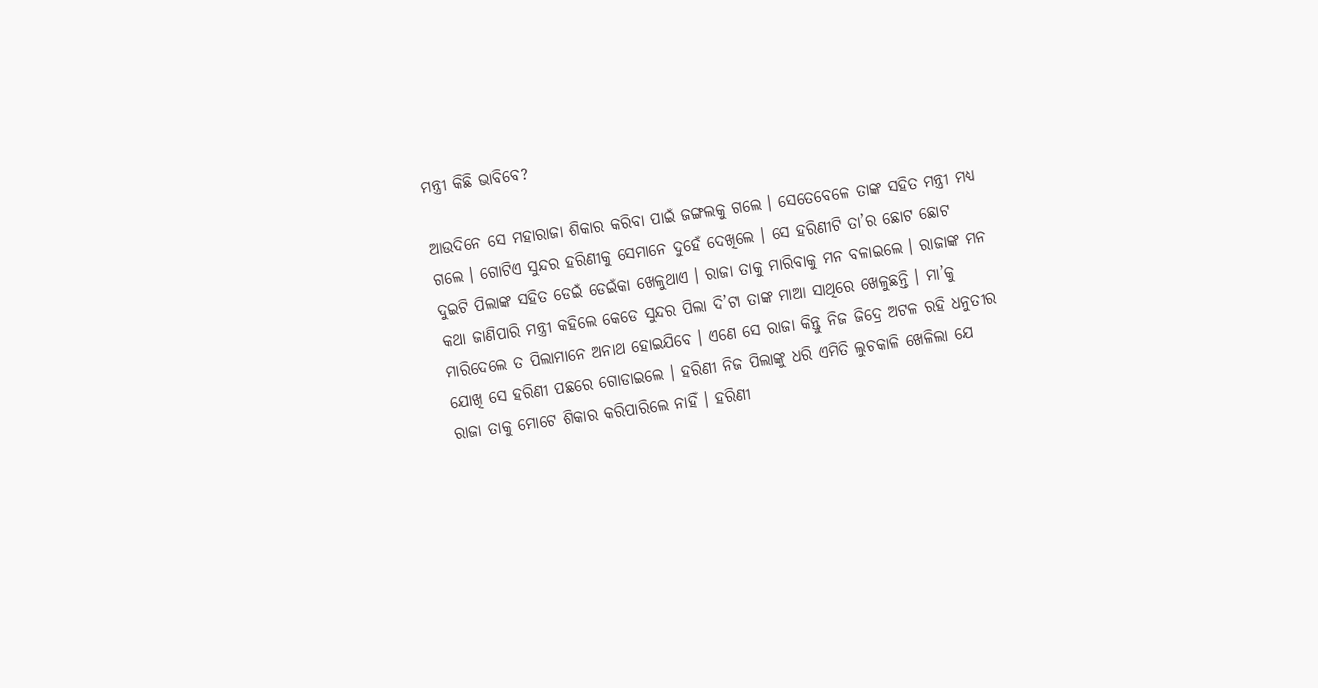ମନ୍ତ୍ରୀ କିଛି ଭାବିବେ?

ଆଉଦିନେ ସେ ମହାରାଜା ଶିକାର କରିବା ପାଇଁ ଜଙ୍ଗଲକୁ ଗଲେ । ସେତେବେଳେ ତାଙ୍କ ସହିତ ମନ୍ତ୍ରୀ ମଧ୍ୟ ଗଲେ । ଗୋଟିଏ ସୁନ୍ଦର ହରିଣୀକୁ ସେମାନେ ଦୁହେଁ ଦେଖିଲେ । ସେ ହରିଣୀଟି ତା’ର ଛୋଟ ଛୋଟ ଦୁଇଟି ପିଲାଙ୍କ ସହିତ ଡେଇଁ ଡେଇଁକା ଖେଳୁଥାଏ । ରାଜା ତାକୁ ମାରିବାକୁ ମନ ବଳାଇଲେ । ରାଜାଙ୍କ ମନ କଥା ଜାଣିପାରି ମନ୍ତ୍ରୀ କହିଲେ କେଡେ ସୁନ୍ଦର ପିଲା ଦି’ଟା ତାଙ୍କ ମାଆ ସାଥିରେ ଖେଳୁଛନ୍ତି । ମା’କୁ ମାରିଦେଲେ ତ ପିଲାମାନେ ଅନାଥ ହୋଇଯିବେ । ଏଣେ ସେ ରାଜା କିନ୍ତୁ ନିଜ ଜିଦ୍ରେ ଅଟଳ ରହି ଧନୁତୀର ଯୋଖି ସେ ହରିଣୀ ପଛରେ ଗୋଡାଇଲେ । ହରିଣୀ ନିଜ ପିଲାଙ୍କୁ ଧରି ଏମିତି ଲୁଚକାଳି ଖେଳିଲା ଯେ ରାଜା ତାକୁ ମୋଟେ ଶିକାର କରିପାରିଲେ ନାହିଁ । ହରିଣୀ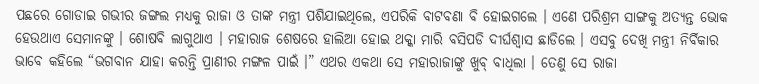ପଛରେ ଗୋଡାଇ ଗଭୀର ଜଙ୍ଗଲ ମଧ୍ୟକୁ ରାଜା ଓ ତାଙ୍କ ମନ୍ତ୍ରୀ ପଶିଯାଇଥିଲେ, ଏପରିକି ବାଟବଣା ବି ହୋଇଗଲେ । ଏଣେ ପରିଶ୍ରମ ସାଙ୍ଗକୁ ଅତ୍ୟନ୍ତ ଭୋକ ହେଉଥାଏ ସେମାନଙ୍କୁ । ଶୋଷବି ଲାଗୁଥାଏ । ମହାରାଜ ଶେଷରେ ହାଲିଆ ହୋଇ ଥକ୍କା ମାରି ବସିପଡି ଦୀର୍ଘଶ୍ୱାସ ଛାଡିଲେ । ଏସବୁ ଦେଖି ମନ୍ତ୍ରୀ ନିର୍ବିକାର ଭାବେ କହିଲେ “ଭଗବାନ ଯାହା କରନ୍ତି ପ୍ରାଣୀର ମଙ୍ଗଳ ପାଇଁ ।” ଏଥର ଏକଥା ସେ ମହାରାଜାଙ୍କୁ ଖୁବ୍ ବାଧିଲା । ତେଣୁ ସେ ରାଜା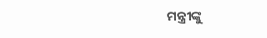ମନ୍ତ୍ରୀଙ୍କୁ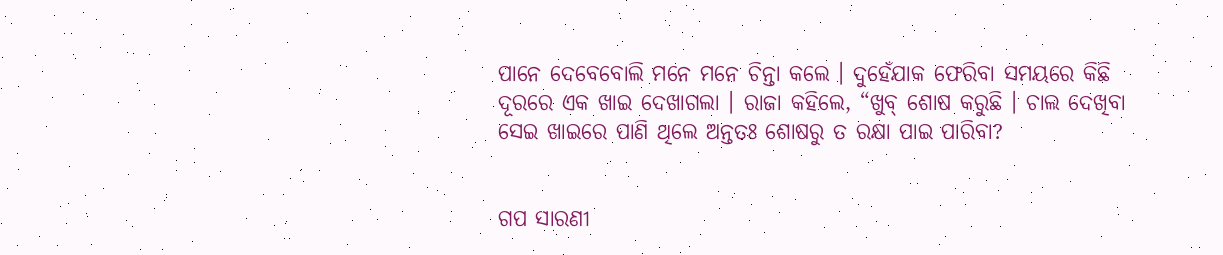ପାନେ ଦେବେବୋଲି ମନେ ମନେ ଚିନ୍ତା କଲେ । ଦୁହେଁଯାକ ଫେରିବା ସମୟରେ କିଛି ଦୂରରେ ଏକ ଖାଇ ଦେଖାଗଲା । ରାଜା କହିଲେ, “ଖୁବ୍ ଶୋଷ କରୁଛି । ଚାଲ ଦେଖିବା ସେଇ ଖାଇରେ ପାଣି ଥିଲେ ଅନ୍ତତଃ ଶୋଷରୁ ତ ରକ୍ଷା ପାଇ ପାରିବା?


ଗପ ସାରଣୀ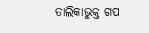ତାଲିକାଭୁକ୍ତ ଗପ